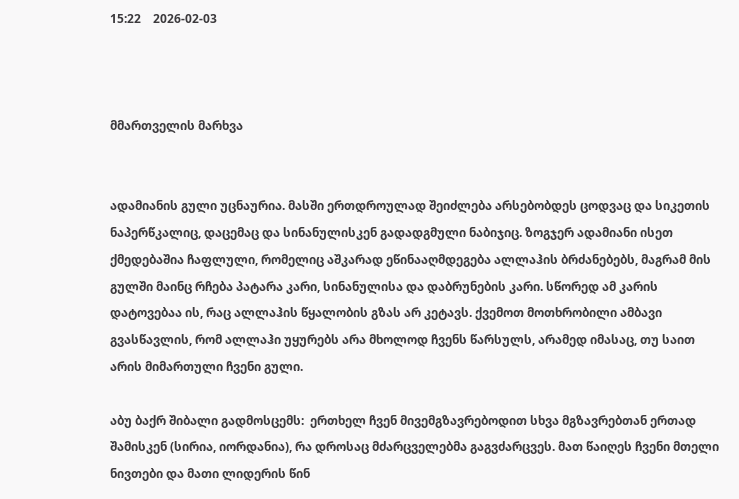15:22    2026-02-03



მმართველის მარხვა


ადამიანის გული უცნაურია. მასში ერთდროულად შეიძლება არსებობდეს ცოდვაც და სიკეთის ნაპერწკალიც, დაცემაც და სინანულისკენ გადადგმული ნაბიჯიც. ზოგჯერ ადამიანი ისეთ ქმედებაშია ჩაფლული, რომელიც აშკარად ეწინააღმდეგება ალლაჰის ბრძანებებს, მაგრამ მის გულში მაინც რჩება პატარა კარი, სინანულისა და დაბრუნების კარი. სწორედ ამ კარის დატოვებაა ის, რაც ალლაჰის წყალობის გზას არ კეტავს. ქვემოთ მოთხრობილი ამბავი გვასწავლის, რომ ალლაჰი უყურებს არა მხოლოდ ჩვენს წარსულს, არამედ იმასაც, თუ საით არის მიმართული ჩვენი გული.

აბუ ბაქრ შიბალი გადმოსცემს:  ერთხელ ჩვენ მივემგზავრებოდით სხვა მგზავრებთან ერთად შამისკენ (სირია, იორდანია), რა დროსაც მძარცველებმა გაგვძარცვეს. მათ წაიღეს ჩვენი მთელი ნივთები და მათი ლიდერის წინ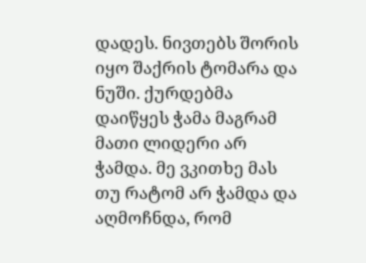დადეს. ნივთებს შორის იყო შაქრის ტომარა და ნუში. ქურდებმა დაიწყეს ჭამა მაგრამ მათი ლიდერი არ ჭამდა. მე ვკითხე მას თუ რატომ არ ჭამდა და აღმოჩნდა, რომ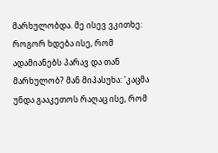მარხულობდა. მე ისევ ვკითხე: როგორ ხდება ისე, რომ ადამიანებს პარავ და თან მარხულობ? მან მიპასუხა: 'კაცმა უნდა გააკეთოს რაღაც ისე, რომ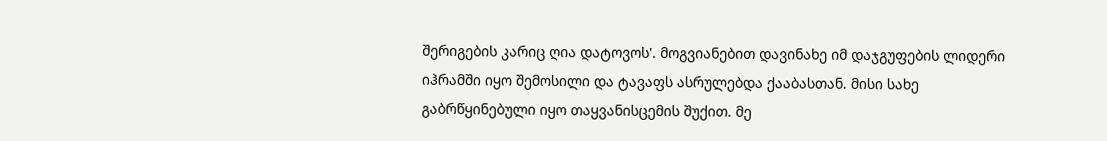შერიგების კარიც ღია დატოვოს'. მოგვიანებით დავინახე იმ დაჯგუფების ლიდერი იჰრამში იყო შემოსილი და ტავაფს ასრულებდა ქააბასთან. მისი სახე გაბრწყინებული იყო თაყვანისცემის შუქით. მე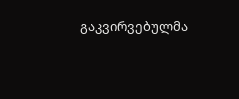გაკვირვებულმა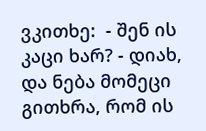ვკითხე:  - შენ ის კაცი ხარ? - დიახ, და ნება მომეცი გითხრა, რომ ის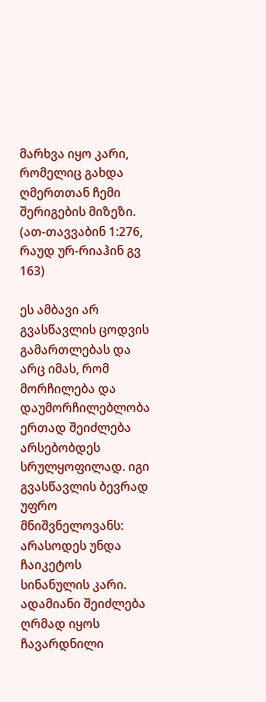მარხვა იყო კარი, რომელიც გახდა ღმერთთან ჩემი შერიგების მიზეზი.
(ათ-თავვაბინ 1:276, რაუდ ურ-რიაჰინ გვ 163)

ეს ამბავი არ გვასწავლის ცოდვის გამართლებას და არც იმას, რომ მორჩილება და დაუმორჩილებლობა ერთად შეიძლება არსებობდეს სრულყოფილად. იგი გვასწავლის ბევრად უფრო მნიშვნელოვანს: არასოდეს უნდა ჩაიკეტოს სინანულის კარი. ადამიანი შეიძლება ღრმად იყოს ჩავარდნილი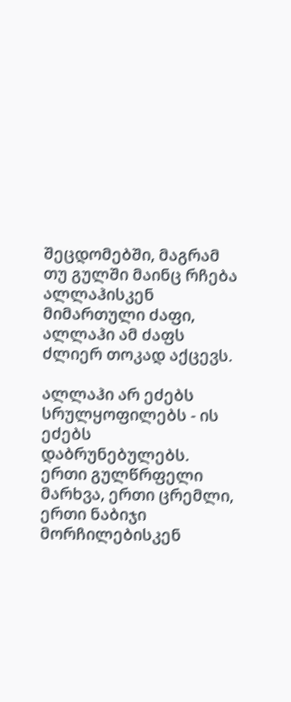შეცდომებში, მაგრამ თუ გულში მაინც რჩება ალლაჰისკენ მიმართული ძაფი, ალლაჰი ამ ძაფს ძლიერ თოკად აქცევს.

ალლაჰი არ ეძებს სრულყოფილებს - ის ეძებს დაბრუნებულებს. ერთი გულწრფელი მარხვა, ერთი ცრემლი, ერთი ნაბიჯი მორჩილებისკენ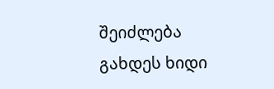შეიძლება გახდეს ხიდი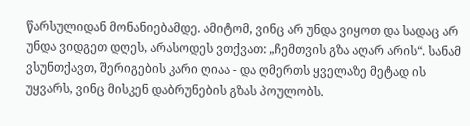წარსულიდან მონანიებამდე. ამიტომ, ვინც არ უნდა ვიყოთ და სადაც არ უნდა ვიდგეთ დღეს, არასოდეს ვთქვათ: „ჩემთვის გზა აღარ არის“. სანამ ვსუნთქავთ, შერიგების კარი ღიაა - და ღმერთს ყველაზე მეტად ის უყვარს, ვინც მისკენ დაბრუნების გზას პოულობს.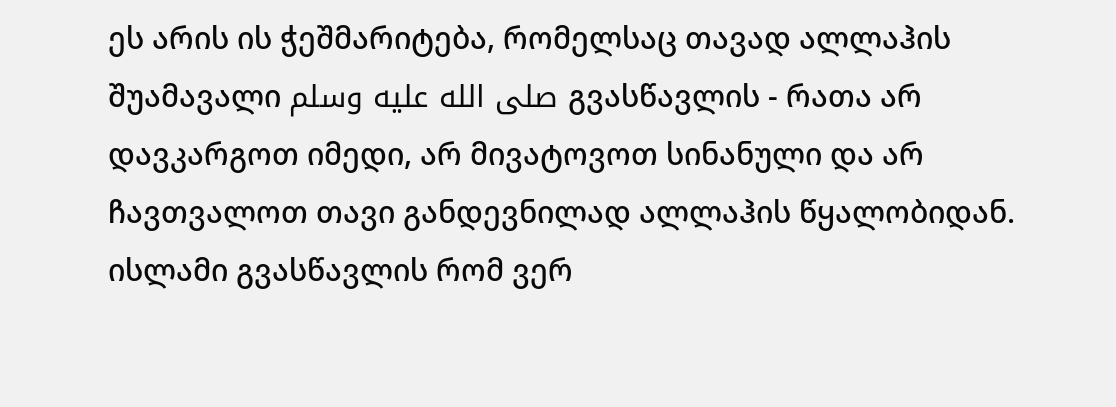ეს არის ის ჭეშმარიტება, რომელსაც თავად ალლაჰის შუამავალი صلى الله عليه وسلم გვასწავლის - რათა არ დავკარგოთ იმედი, არ მივატოვოთ სინანული და არ ჩავთვალოთ თავი განდევნილად ალლაჰის წყალობიდან. ისლამი გვასწავლის რომ ვერ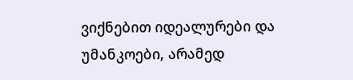ვიქნებით იდეალურები და უმანკოები, არამედ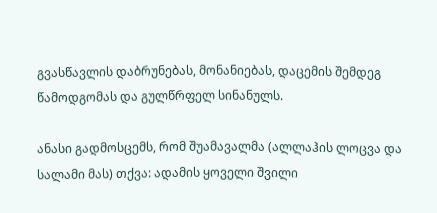გვასწავლის დაბრუნებას, მონანიებას, დაცემის შემდეგ წამოდგომას და გულწრფელ სინანულს.

ანასი გადმოსცემს, რომ შუამავალმა (ალლაჰის ლოცვა და სალამი მას) თქვა: ადამის ყოველი შვილი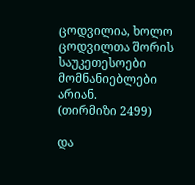ცოდვილია, ხოლო ცოდვილთა შორის საუკეთესოები მომნანიებლები არიან.
(თირმიზი 2499)

და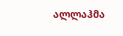ალლაჰმა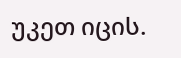უკეთ იცის.